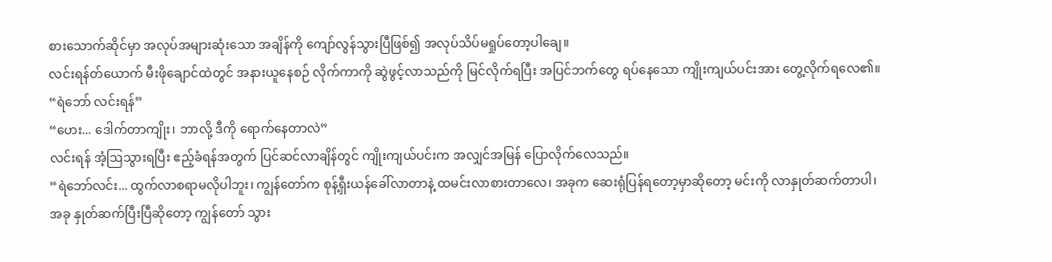စားသောက်ဆိုင်မှာ အလုပ်အများဆုံးသော အချိန်ကို ကျော်လွန်သွားပြီဖြစ်၍ အလုပ်သိပ်မရှုပ်တော့ပါချေ။
လင်းရန်တ်ယောက် မီးဖိုချောင်ထဲတွင် အနားယူနေစဉ် လိုက်ကာကို ဆွဲဖွင့်လာသည်ကို မြင်လိုက်ရပြီး အပြင်ဘက်တွေ ရပ်နေသော ကျိုးကျယ်ပင်းအား တွေ့လိုက်ရလေ၏။
“ရဲဘော် လင်းရန်”
“ဟေး... ဒေါက်တာကျိုး၊ ဘာလို့ ဒီကို ရောက်နေတာလဲ”
လင်းရန် အံ့ဩသွားရပြီး ဧည့်ခံရန်အတွက် ပြင်ဆင်လာချိန်တွင် ကျိုးကျယ်ပင်းက အလျှင်အမြန် ပြောလိုက်လေသည်။
“ရဲဘော်လင်း... ထွက်လာစရာမလိုပါဘူး၊ ကျွန်တော်က စုန့်ရှီးယန်ခေါ်လာတာနဲ့ ထမင်းလာစားတာလေ၊ အခုက ဆေးရုံပြန်ရတော့မှာဆိုတော့ မင်းကို လာနှုတ်ဆက်တာပါ၊
အခု နှုတ်ဆက်ပြီးပြီဆိုတော့ ကျွန်တော် သွား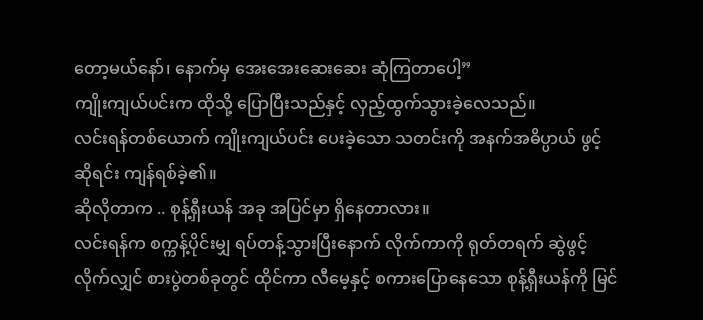တော့မယ်နော်၊ နောက်မှ အေးအေးဆေးဆေး ဆုံကြတာပေါ့”
ကျိုးကျယ်ပင်းက ထိုသို့ ပြောပြီးသည်နှင့် လှည့်ထွက်သွားခဲ့လေသည်။
လင်းရန်တစ်ယောက် ကျိုးကျယ်ပင်း ပေးခဲ့သော သတင်းကို အနက်အဓိပ္ပာယ် ဖွင့်ဆိုရင်း ကျန်ရစ်ခဲ့၏။
ဆိုလိုတာက .. စုန့်ရှီးယန် အခု အပြင်မှာ ရှိနေတာလား။
လင်းရန်က စက္ကန့်ပိုင်းမျှ ရပ်တန့်သွားပြီးနောက် လိုက်ကာကို ရုတ်တရက် ဆွဲဖွင့်လိုက်လျှင် စားပွဲတစ်ခုတွင် ထိုင်ကာ လီမေ့နှင့် စကားပြောနေသော စုန့်ရှီးယန်ကို မြင်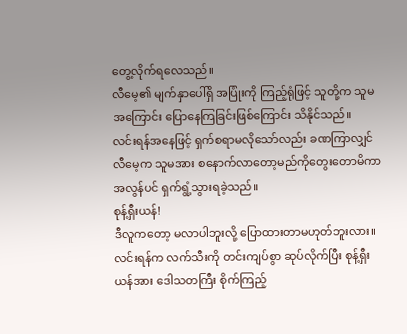တွေ့လိုက်ရလေသည်။
လီမေ့၏ မျက်နှာပေါ်ရှိ အပြုံးကို ကြည့်ရုံဖြင့် သူတို့က သူမအကြောင်း ပြောနေကြခြင်းဖြစ်ကြောင်း သိနိုင်သည်။
လင်းရန်အနေဖြင့် ရှက်စရာမလိုသော်လည်း ခဏကြာလျှင် လီမေ့က သူမအား စနောက်လာတော့မည်ကိုတွေးတောမိကာ အလွန်ပင် ရှက်ရွံ့သွားရခဲ့သည်။
စုန့်ရှီးယန်!
ဒီလူကတော့ မလာပါဘူးလို့ ပြောထားတာမဟုတ်ဘူးလား။
လင်းရန်က လက်သီးကို တင်းကျပ်စွာ ဆုပ်လိုက်ပြီး စုန့်ရှီးယန်အား ဒေါသတကြီး စိုက်ကြည့်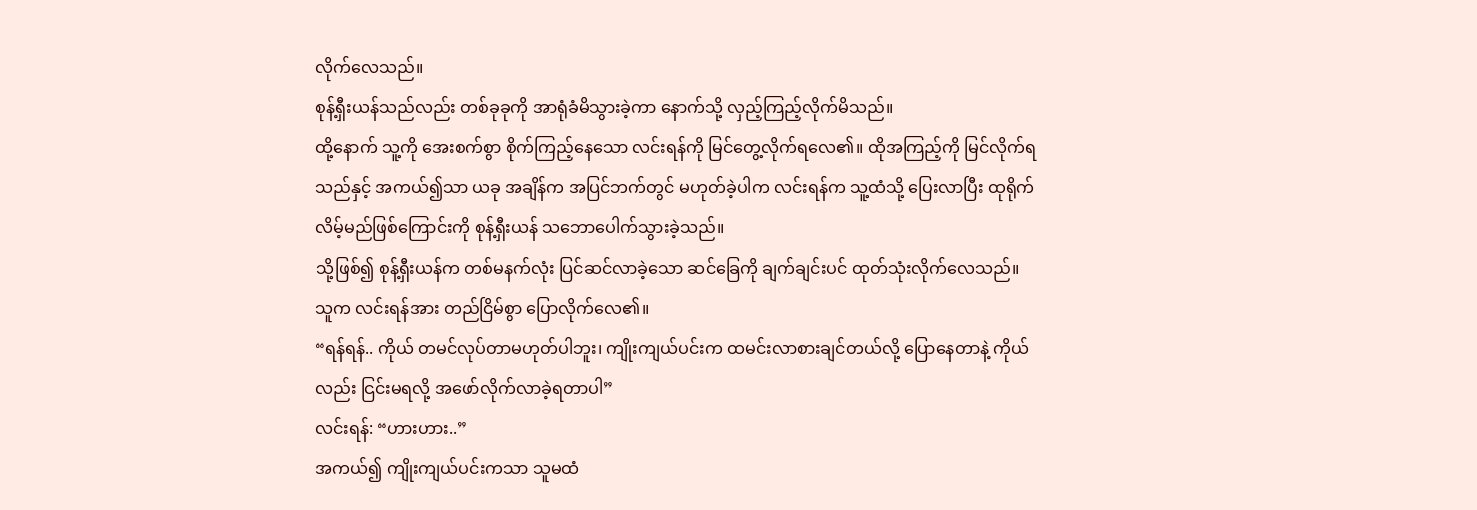လိုက်လေသည်။
စုန့်ရှီးယန်သည်လည်း တစ်ခုခုကို အာရုံခံမိသွားခဲ့ကာ နောက်သို့ လှည့်ကြည့်လိုက်မိသည်။
ထို့နောက် သူ့ကို အေးစက်စွာ စိုက်ကြည့်နေသော လင်းရန်ကို မြင်တွေ့လိုက်ရလေ၏။ ထိုအကြည့်ကို မြင်လိုက်ရသည်နှင့် အကယ်၍သာ ယခု အချိန်က အပြင်ဘက်တွင် မဟုတ်ခဲ့ပါက လင်းရန်က သူ့ထံသို့ ပြေးလာပြီး ထုရိုက်လိမ့်မည်ဖြစ်ကြောင်းကို စုန့်ရှီးယန် သဘောပေါက်သွားခဲ့သည်။
သို့ဖြစ်၍ စုန့်ရှီးယန်က တစ်မနက်လုံး ပြင်ဆင်လာခဲ့သော ဆင်ခြေကို ချက်ချင်းပင် ထုတ်သုံးလိုက်လေသည်။
သူက လင်းရန်အား တည်ငြိမ်စွာ ပြောလိုက်လေ၏။
“ရန်ရန်.. ကိုယ် တမင်လုပ်တာမဟုတ်ပါဘူး၊ ကျိုးကျယ်ပင်းက ထမင်းလာစားချင်တယ်လို့ ပြောနေတာနဲ့ ကိုယ်လည်း ငြင်းမရလို့ အဖော်လိုက်လာခဲ့ရတာပါ”
လင်းရန်: “ဟားဟား..”
အကယ်၍ ကျိုးကျယ်ပင်းကသာ သူမထံ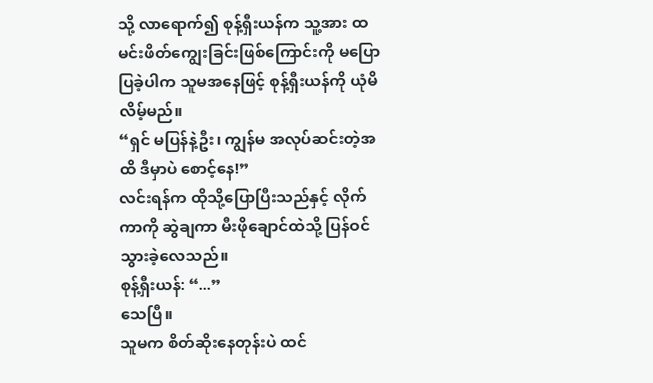သို့ လာရောက်၍ စုန့်ရှီးယန်က သူ့အား ထမင်းဖိတ်ကျွေးခြင်းဖြစ်ကြောင်းကို မပြောပြခဲ့ပါက သူမအနေဖြင့် စုန့်ရှီးယန်ကို ယုံမိလိမ့်မည်။
“ရှင် မပြန်နဲ့ဦး၊ ကျွန်မ အလုပ်ဆင်းတဲ့အထိ ဒီမှာပဲ စောင့်နေ!”
လင်းရန်က ထိုသို့ပြောပြီးသည်နှင့် လိုက်ကာကို ဆွဲချကာ မီးဖိုချောင်ထဲသို့ ပြန်ဝင်သွားခဲ့လေသည်။
စုန့်ရှီးယန်: “...”
သေပြီ။
သူမက စိတ်ဆိုးနေတုန်းပဲ ထင်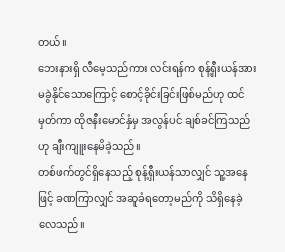တယ်။
ဘေးနားရှိ လီမေ့သည်ကား လင်းရန်က စုန့်ရှီးယန်အား မခွဲနိုင်သောကြောင့် စောင့်ခိုင်းခြင်းဖြစ်မည်ဟု ထင်မှတ်ကာ ထိုဇနီးမောင်နှံမှ အလွန်ပင် ချစ်ခင်ကြသည်ဟု ချီးကျူးနေမိခဲ့သည်။
တစ်ဖက်တွင်ရှိနေသည့် စုန့်ရှီးယန်သာလျှင် သူ့အနေဖြင့် ခဏကြာလျှင် အဆူခံရတော့မည်ကို သိရှိနေခဲ့လေသည်။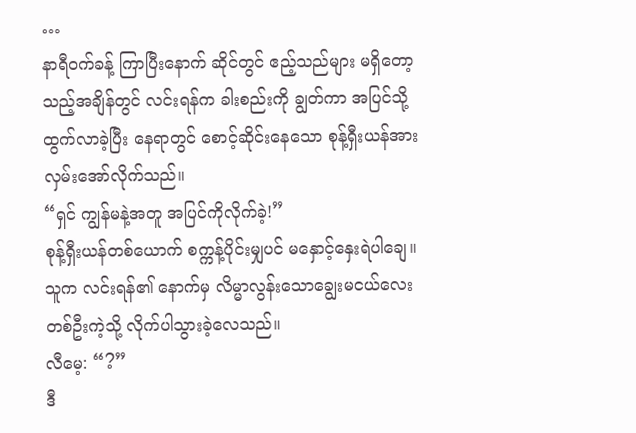…
နာရီဝက်ခန့် ကြာပြီးနောက် ဆိုင်တွင် ဧည့်သည်များ မရှိတော့သည့်အချိန်တွင် လင်းရန်က ခါးစည်းကို ချွတ်ကာ အပြင်သို့ ထွက်လာခဲ့ပြီး နေရာတွင် စောင့်ဆိုင်းနေသော စုန့်ရှီးယန်အား လှမ်းအော်လိုက်သည်။
“ရှင် ကျွန်မနဲ့အတူ အပြင်ကိုလိုက်ခဲ့!”
စုန့်ရှီးယန်တစ်ယောက် စက္ကန့်ပိုင်းမျှပင် မနှောင့်နှေးရဲပါချေ။ သူက လင်းရန်၏ နောက်မှ လိမ္မာလွန်းသောချွေးမငယ်လေးတစ်ဦးကဲ့သို့ လိုက်ပါသွားခဲ့လေသည်။
လီမေ့: “?”
ဒီ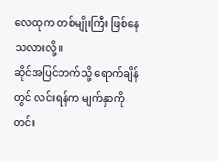လေထုက တစ်မျိုးကြီး ဖြစ်နေသလားလို့။
ဆိုင်အပြင်ဘက်သို့ ရောက်ချိန်တွင် လင်းရန်က မျက်နှာကိုတင်း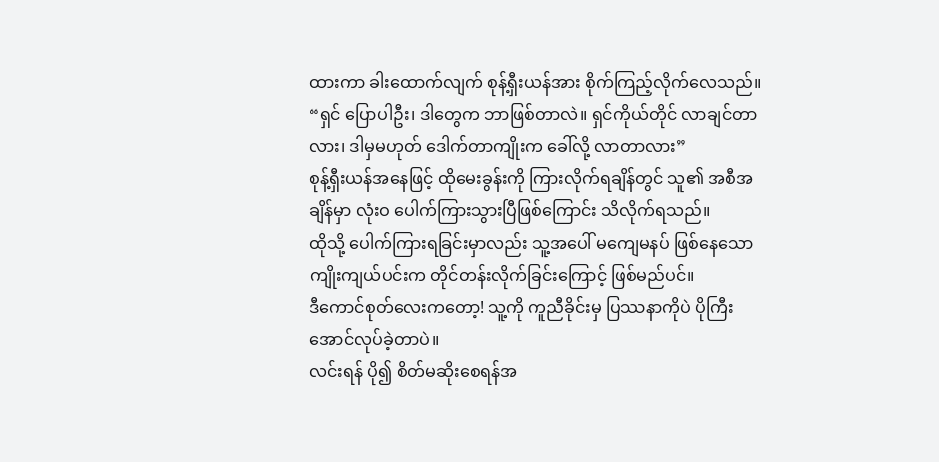ထားကာ ခါးထောက်လျက် စုန့်ရှီးယန်အား စိုက်ကြည့်လိုက်လေသည်။
“ရှင် ပြောပါဦး၊ ဒါတွေက ဘာဖြစ်တာလဲ။ ရှင်ကိုယ်တိုင် လာချင်တာလား၊ ဒါမှမဟုတ် ဒေါက်တာကျိုးက ခေါ်လို့ လာတာလား”
စုန့်ရှီးယန်အနေဖြင့် ထိုမေးခွန်းကို ကြားလိုက်ရချိန်တွင် သူ၏ အစီအချိန်မှာ လုံးဝ ပေါက်ကြားသွားပြီဖြစ်ကြောင်း သိလိုက်ရသည်။
ထိုသို့ ပေါက်ကြားရခြင်းမှာလည်း သူ့အပေါ် မကျေမနပ် ဖြစ်နေသော ကျိုးကျယ်ပင်းက တိုင်တန်းလိုက်ခြင်းကြောင့် ဖြစ်မည်ပင်။
ဒီကောင်စုတ်လေးကတော့! သူ့ကို ကူညီခိုင်းမှ ပြဿနာကိုပဲ ပိုကြီးအောင်လုပ်ခဲ့တာပဲ။
လင်းရန် ပို၍ စိတ်မဆိုးစေရန်အ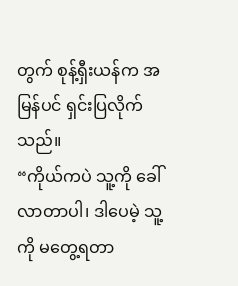တွက် စုန့်ရှီးယန်က အမြန်ပင် ရှင်းပြလိုက်သည်။
“ကိုယ်ကပဲ သူ့ကို ခေါ်လာတာပါ၊ ဒါပေမဲ့ သူ့ကို မတွေ့ရတာ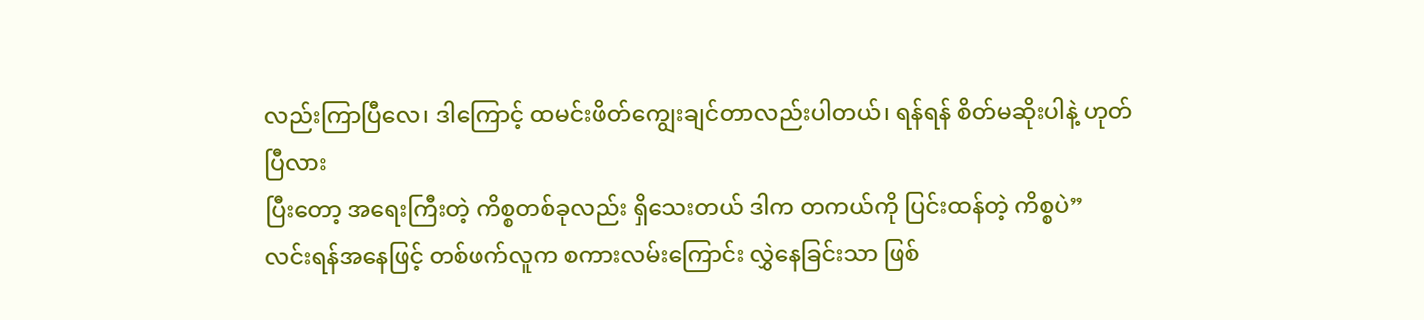လည်းကြာပြီလေ၊ ဒါကြောင့် ထမင်းဖိတ်ကျွေးချင်တာလည်းပါတယ်၊ ရန်ရန် စိတ်မဆိုးပါနဲ့ ဟုတ်ပြီလား
ပြီးတော့ အရေးကြီးတဲ့ ကိစ္စတစ်ခုလည်း ရှိသေးတယ် ဒါက တကယ်ကို ပြင်းထန်တဲ့ ကိစ္စပဲ”
လင်းရန်အနေဖြင့် တစ်ဖက်လူက စကားလမ်းကြောင်း လွှဲနေခြင်းသာ ဖြစ်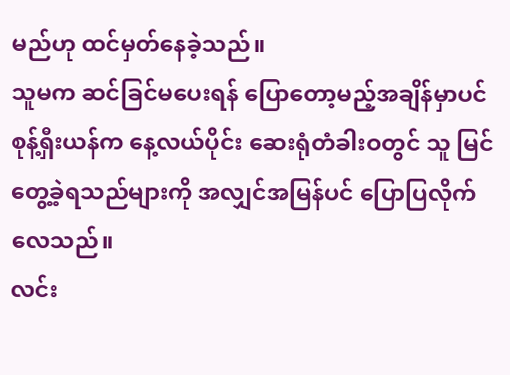မည်ဟု ထင်မှတ်နေခဲ့သည်။
သူမက ဆင်ခြင်မပေးရန် ပြောတော့မည့်အချိန်မှာပင် စုန့်ရှီးယန်က နေ့လယ်ပိုင်း ဆေးရုံတံခါးဝတွင် သူ မြင်တွေ့ခဲ့ရသည်များကို အလျှင်အမြန်ပင် ပြောပြလိုက်လေသည်။
လင်း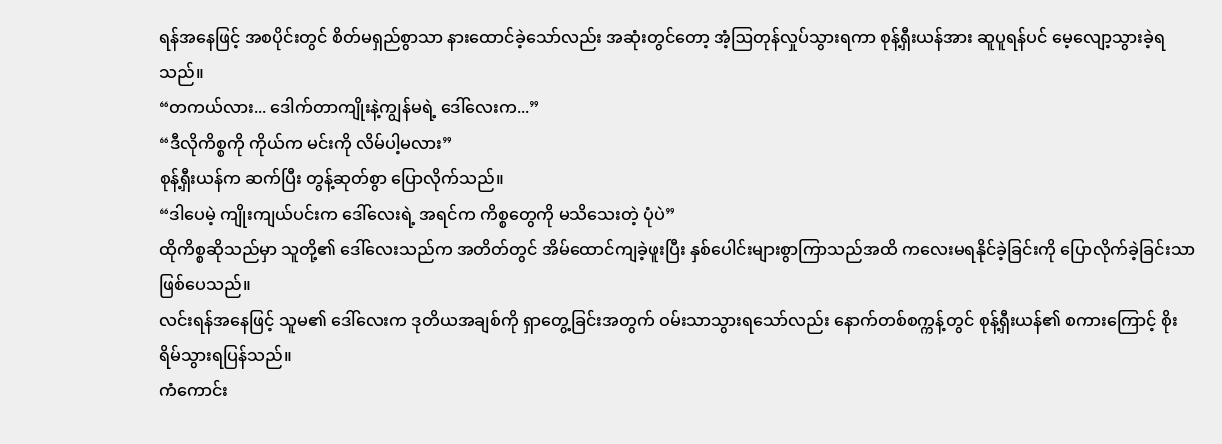ရန်အနေဖြင့် အစပိုင်းတွင် စိတ်မရှည်စွာသာ နားထောင်ခဲ့သော်လည်း အဆုံးတွင်တော့ အံ့ဩတုန်လှုပ်သွားရကာ စုန့်ရှီးယန်အား ဆူပူရန်ပင် မေ့လျော့သွားခဲ့ရသည်။
“တကယ်လား... ဒေါက်တာကျိုးနဲ့ကျွန်မရဲ့ ဒေါ်လေးက...”
“ဒီလိုကိစ္စကို ကိုယ်က မင်းကို လိမ်ပါ့မလား”
စုန့်ရှီးယန်က ဆက်ပြီး တွန့်ဆုတ်စွာ ပြောလိုက်သည်။
“ဒါပေမဲ့ ကျိုးကျယ်ပင်းက ဒေါ်လေးရဲ့ အရင်က ကိစ္စတွေကို မသိသေးတဲ့ ပုံပဲ”
ထိုကိစ္စဆိုသည်မှာ သူတို့၏ ဒေါ်လေးသည်က အတိတ်တွင် အိမ်ထောင်ကျခဲ့ဖူးပြီး နှစ်ပေါင်းများစွာကြာသည်အထိ ကလေးမရနိုင်ခဲ့ခြင်းကို ပြောလိုက်ခဲ့ခြင်းသာ ဖြစ်ပေသည်။
လင်းရန်အနေဖြင့် သူမ၏ ဒေါ်လေးက ဒုတိယအချစ်ကို ရှာတွေ့ခြင်းအတွက် ဝမ်းသာသွားရသော်လည်း နောက်တစ်စက္ကန့်တွင် စုန့်ရှီးယန်၏ စကားကြောင့် စိုးရိမ်သွားရပြန်သည်။
ကံကောင်း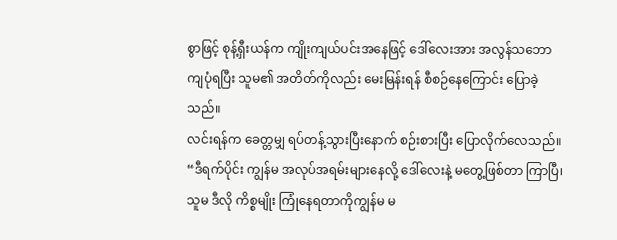စွာဖြင့် စုန့်ရှီးယန်က ကျိုးကျယ်ပင်းအနေဖြင့် ဒေါ်လေးအား အလွန်သဘောကျပုံရပြီး သူမ၏ အတိတ်ကိုလည်း မေးမြန်းရန် စီစဉ်နေကြောင်း ပြောခဲ့သည်။
လင်းရန်က ခေတ္တမျှ ရပ်တန့်သွားပြီးနောက် စဉ်းစားပြီး ပြောလိုက်လေသည်။
“ဒီရက်ပိုင်း ကျွန်မ အလုပ်အရမ်းများနေလို့ ဒေါ်လေးနဲ့ မတွေ့ဖြစ်တာ ကြာပြီ၊ သူမ ဒီလို ကိစ္စမျိုး ကြုံနေရတာကိုကျွန်မ မ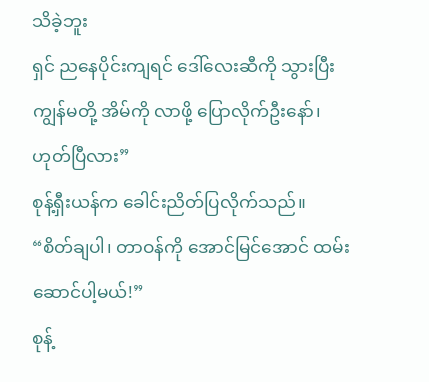သိခဲ့ဘူး
ရှင် ညနေပိုင်းကျရင် ဒေါ်လေးဆီကို သွားပြီး ကျွန်မတို့ အိမ်ကို လာဖို့ ပြောလိုက်ဦးနော်၊ ဟုတ်ပြီလား”
စုန့်ရှီးယန်က ခေါင်းညိတ်ပြလိုက်သည်။
“စိတ်ချပါ၊ တာဝန်ကို အောင်မြင်အောင် ထမ်းဆောင်ပါ့မယ်!”
စုန့်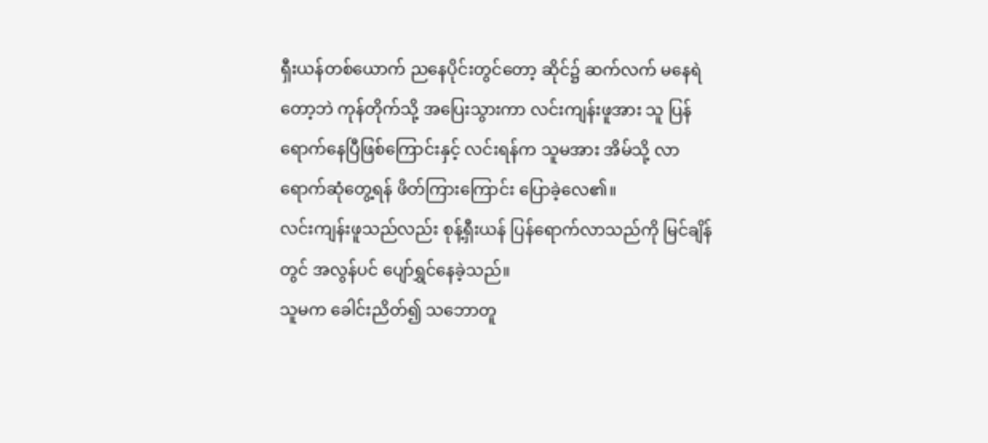ရှီးယန်တစ်ယောက် ညနေပိုင်းတွင်တော့ ဆိုင်၌ ဆက်လက် မနေရဲတော့ဘဲ ကုန်တိုက်သို့ အပြေးသွားကာ လင်းကျန်းဖူအား သူ ပြန်ရောက်နေပြီဖြစ်ကြောင်းနှင့် လင်းရန်က သူမအား အိမ်သို့ လာရောက်ဆုံတွေ့ရန် ဖိတ်ကြားကြောင်း ပြောခဲ့လေ၏။
လင်းကျန်းဖူသည်လည်း စုန့်ရှီးယန် ပြန်ရောက်လာသည်ကို မြင်ချိန်တွင် အလွန်ပင် ပျော်ရွှင်နေခဲ့သည်။
သူမက ခေါင်းညိတ်၍ သဘောတူ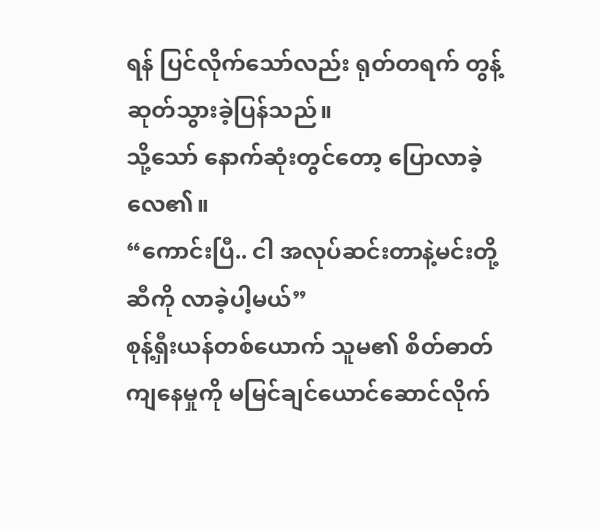ရန် ပြင်လိုက်သော်လည်း ရုတ်တရက် တွန့်ဆုတ်သွားခဲ့ပြန်သည်။
သို့သော် နောက်ဆုံးတွင်တော့ ပြောလာခဲ့လေ၏။
“ကောင်းပြီ.. ငါ အလုပ်ဆင်းတာနဲ့မင်းတို့ဆီကို လာခဲ့ပါ့မယ်”
စုန့်ရှီးယန်တစ်ယောက် သူမ၏ စိတ်ဓာတ်ကျနေမှုကို မမြင်ချင်ယောင်ဆောင်လိုက်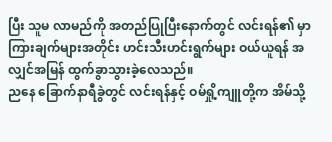ပြီး သူမ လာမည်ကို အတည်ပြုပြီးနောက်တွင် လင်းရန်၏ မှာကြားချက်များအတိုင်း ဟင်းသီးဟင်းရွက်များ ဝယ်ယူရန် အလျှင်အမြန် ထွက်ခွာသွားခဲ့လေသည်။
ညနေ ခြောက်နာရီခွဲတွင် လင်းရန်နှင့် ဝမ်ရှို့ကျူတို့က အိမ်သို့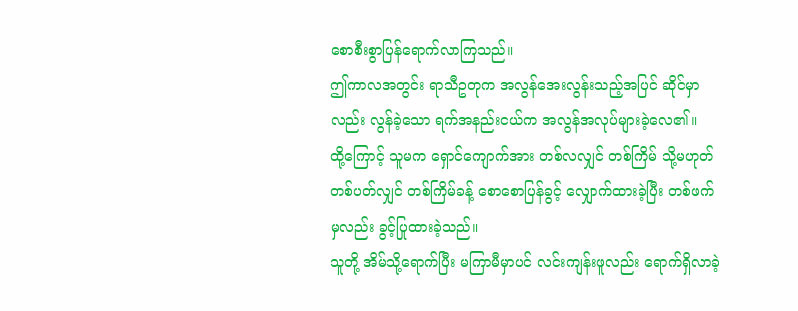စောစီးစွာပြန်ရောက်လာကြသည်။
ဤကာလအတွင်း ရာသီဥတုက အလွန်အေးလွန်းသည့်အပြင် ဆိုင်မှာလည်း လွန်ခဲ့သော ရက်အနည်းငယ်က အလွန်အလုပ်များခဲ့လေ၏။
ထို့ကြောင့် သူမက ရှောင်ကျောက်အား တစ်လလျှင် တစ်ကြိမ် သို့မဟုတ် တစ်ပတ်လျှင် တစ်ကြိမ်ခန့် စောစောပြန်ခွင့် လျှောက်ထားခဲ့ပြီး တစ်ဖက်မှလည်း ခွင့်ပြုထားခဲ့သည်။
သူတို့ အိမ်သို့ရောက်ပြီး မကြာမီမှာပင် လင်းကျန်းဖူလည်း ရောက်ရှိလာခဲ့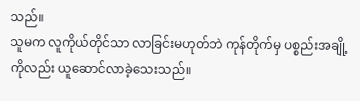သည်။
သူမက လူကိုယ်တိုင်သာ လာခြင်းမဟုတ်ဘဲ ကုန်တိုက်မှ ပစ္စည်းအချို့ကိုလည်း ယူဆောင်လာခဲ့သေးသည်။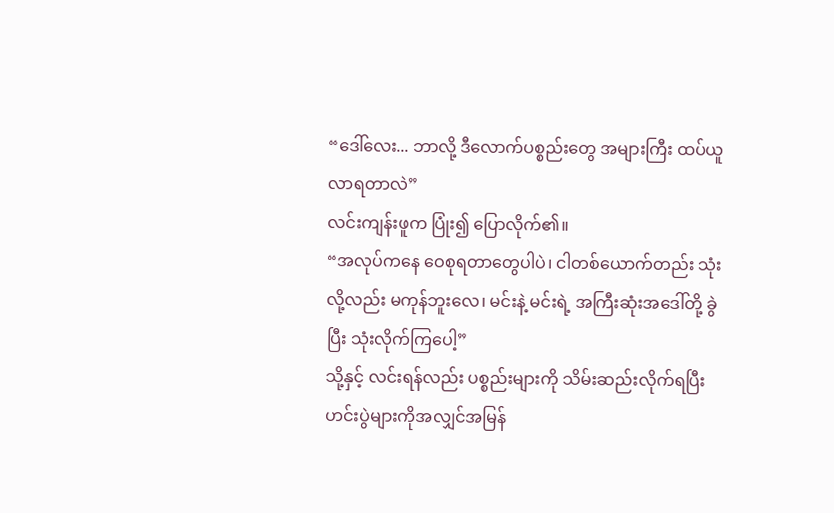“ဒေါ်လေး... ဘာလို့ ဒီလောက်ပစ္စည်းတွေ အများကြီး ထပ်ယူလာရတာလဲ”
လင်းကျန်းဖူက ပြုံး၍ ပြောလိုက်၏။
“အလုပ်ကနေ ဝေစုရတာတွေပါပဲ၊ ငါတစ်ယောက်တည်း သုံးလို့လည်း မကုန်ဘူးလေ၊ မင်းနဲ့ မင်းရဲ့ အကြီးဆုံးအဒေါ်တို့ ခွဲပြီး သုံးလိုက်ကြပေါ့”
သို့နှင့် လင်းရန်လည်း ပစ္စည်းများကို သိမ်းဆည်းလိုက်ရပြီး ဟင်းပွဲများကိုအလျှင်အမြန်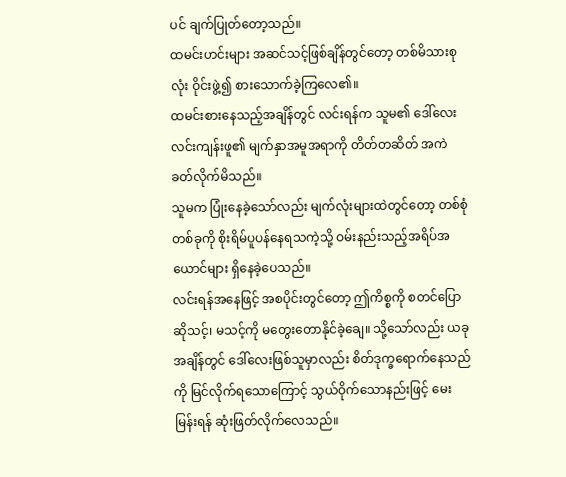ပင် ချက်ပြုတ်တော့သည်။
ထမင်းဟင်းများ အဆင်သင့်ဖြစ်ချိန်တွင်တော့ တစ်မိသားစုလုံး ဝိုင်းဖွဲ့၍ စားသောက်ခဲ့ကြလေ၏။
ထမင်းစားနေသည့်အချိန်တွင် လင်းရန်က သူမ၏ ဒေါ်လေး လင်းကျန်းဖူ၏ မျက်နှာအမူအရာကို တိတ်တဆိတ် အကဲခတ်လိုက်မိသည်။
သူမက ပြုံးနေခဲ့သော်လည်း မျက်လုံးများထဲတွင်တော့ တစ်စုံတစ်ခုကို စိုးရိမ်ပူပန်နေရသကဲ့သို့ ဝမ်းနည်းသည့်အရိပ်အယောင်များ ရှိနေခဲ့ပေသည်။
လင်းရန်အနေဖြင့် အစပိုင်းတွင်တော့ ဤကိစ္စကို စတင်ပြောဆိုသင့်၊ မသင့်ကို မတွေးတောနိုင်ခဲ့ချေ။ သို့သော်လည်း ယခုအချိန်တွင် ဒေါ်လေးဖြစ်သူမှာလည်း စိတ်ဒုက္ခရောက်နေသည်ကို မြင်လိုက်ရသောကြောင့် သွယ်ဝိုက်သောနည်းဖြင့် မေးမြန်းရန် ဆုံးဖြတ်လိုက်လေသည်။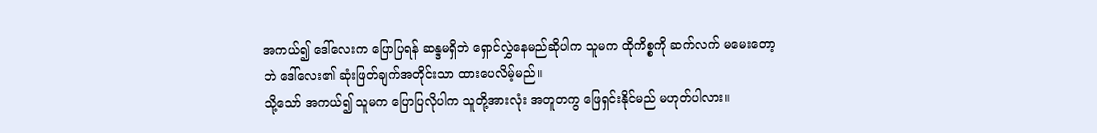အကယ်၍ ဒေါ်လေးက ပြောပြရန် ဆန္ဒမရှိဘဲ ရှောင်လွှဲနေမည်ဆိုပါက သူမက ထိုကိစ္စကို ဆက်လက် မမေးတော့ဘဲ ဒေါ်လေး၏ ဆုံးဖြတ်ချက်အတိုင်းသာ ထားပေလိမ့်မည်။
သို့သော် အကယ်၍ သူမက ပြောပြလိုပါက သူတို့အားလုံး အတူတကွ ဖြေရှင်းနိုင်မည် မဟုတ်ပါလား။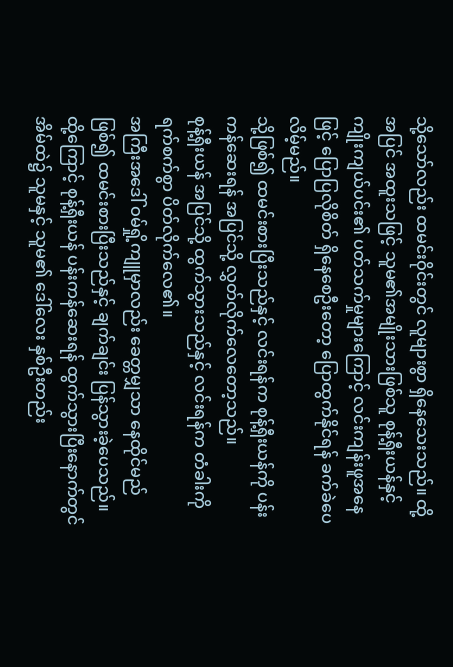သို့သော်လည်း ထမင်းဝိုင်းတွင် လူများစွာ ရှိနေသေးသည်။ ထို့အပြင် အထူးသဖြင့် သူမ၏အမျိုးသားဖြစ်သူ စုန့်ရှီးယန်နှင့် ကျိုးကျယ်ပင်း၏ ပတ်သက်မှုများကြောင့် လင်းကျန်းဖူအနေဖြင့် ပြောပြလိုစိတ် ရှိနေစေဦးတော့ ပြောထွက်နိုင်ရန် ခက်ခဲပေလိမ့်မည်။
သို့ဖြစ်၍ ထမင်းစားပြီးသည်နှင့် လင်းရန်က စုန့်ရှီးယန်ကို ပန်းကန်ဆေးရန် အပြင်သို့ လွှတ်လိုက်လေတော့သည်။
စုန့်ရှီးယန် အပြင်သို့ ထွက်သွားသည်နှင့် လင်းရန်က တံခါးကို ရက်စက်စွာ ပိတ်လိုက်လေ၏။
အကြီးအဒေါ် ဝမ်ရှို့ကျူမှာလည်း ခေတ္တမျှသာ နေထိုင်မည်ဖြစ်၍ ထမင်းစားပြီးသည်နှင့် ချက်ချင်း ပြန်သွားခဲ့ပေသည်။
ထို့ကြောင့် စုန့်ရှီးယန် ပန်းကန်ဆေးရန် ထွက်သွားပြီးနောက်တွင် အိမ်ထဲ၌ သူမနှင့် သူမ၏ ဒေါ်လေး နှစ်ဦးတည်း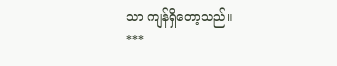သာ ကျန်ရှိတော့သည်။
***